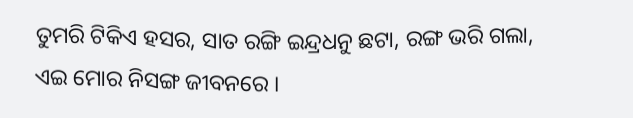ତୁମରି ଟିକିଏ ହସର, ସାତ ରଙ୍ଗି ଇନ୍ଦ୍ରଧନୁ ଛଟା, ରଙ୍ଗ ଭରି ଗଲା, ଏଇ ମୋର ନିସଙ୍ଗ ଜୀବନରେ ।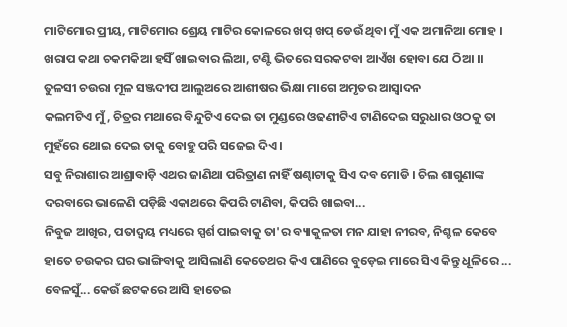ମାଟିମୋର ପ୍ରୀୟ, ମାଟିମୋର ଶ୍ରେୟ ମାଟିର କୋଳରେ ଖପ୍ ଖପ୍ ଡେଉଁ ଥିବା ମୁଁ ଏକ ଅମାନିଆ ମୋହ ।
ଖରାପ କଥା ଚକମକିଆ ହସିଁ ଖାଇବାର ଲିଆ, ଟଣ୍ଟି ଭିତରେ ସରକଟବା ଆଏଁଖ ହୋବା ଯେ ଠିଆ ।।
ତୁଳସୀ ଚଉରା ମୂଳ ସଞ୍ଜଦୀପ ଆଲୁଅରେ ଆଶୀଷର ଭିକ୍ଷା ମାଗେ ଅମୃତର ଆସ୍ଵାଦନ
କଲମଟିଏ ମୁଁ, ଚିତ୍ରର ମଥାରେ ବିନ୍ଦୁଟିଏ ଦେଇ ତା ମୁଣ୍ଡରେ ଓଢଣୀଟିଏ ଟାଣିଦେଇ ସରୁଧାର ଓଠକୁ ତା ମୁହଁରେ ଥୋଇ ଦେଇ ତାକୁ ବୋହୁ ପରି ସଜେଇ ଦିଏ ।
ସବୁ ନିରାଶାର ଆଶ୍ରାବାଡ଼ି ଏଥର ଜାଣିଥା ପରିତ୍ରାଣ ନାହିଁ ଷଣ୍ଢାଟାକୁ ସିଏ ଦବ ମୋଡି । ଚିଲ ଶାଗୁଣାଙ୍କ ଦରବାରେ ଭାଳେଣି ପଡ଼ିଛି ଏକାଥରେ କିପରି ଟାଣିବା, କିପରି ଖାଇବା...
ନିବୁଜ ଆଖିର, ପତାଦ୍ୱୟ ମଧ୍ୟରେ ସ୍ପର୍ଶ ପାଇବାକୁ ତା'ର ବ୍ୟାକୁଳତା ମନ ଯାହା ନୀରବ, ନିଶ୍ଚଳ କେବେ
ହାତେ ଚଉକର ଘର ଭାଙ୍ଗିବାକୁ ଆସିଲାଣି କେତେଥର କିଏ ପାଣିରେ ବୁଡ଼େଇ ମାରେ ସିଏ କିନ୍ତୁ ଧୂଳିରେ ... ବେଳସୁଁ... କେଉଁ ଛଟକରେ ଆସି ହାତେଇ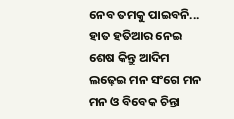ନେବ ତମକୁ ପାଇବନି...
ହାତ ହତିଆର ନେଇ ଶେଷ କିନ୍ତୁ ଆଦିମ ଲଢ଼େଇ ମନ ସଂଗେ ମନ ମନ ଓ ବିବେକ ଚିନ୍ତା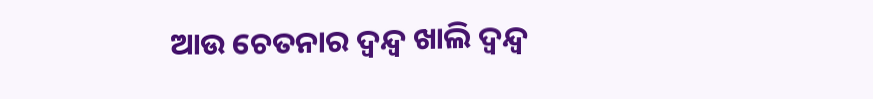ଆଉ ଚେତନାର ଦ୍ୱନ୍ଦ୍ୱ ଖାଲି ଦ୍ୱନ୍ଦ୍ୱ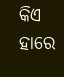କିଏ ହାରେ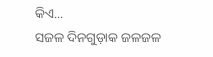କିଏ...
ସଜଳ ଦିନଗୁଡ଼ାକ ଜଳଜଳ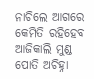ନାଚିଲେ ଆଗରେ କେମିତି ରହିହେବ ଆଜିକାଲି ମୁଣ୍ଡ ପୋତି ଅଚିହ୍ନା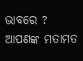ଭାବରେ ?
ଆପଣଙ୍କ ମତାମତ